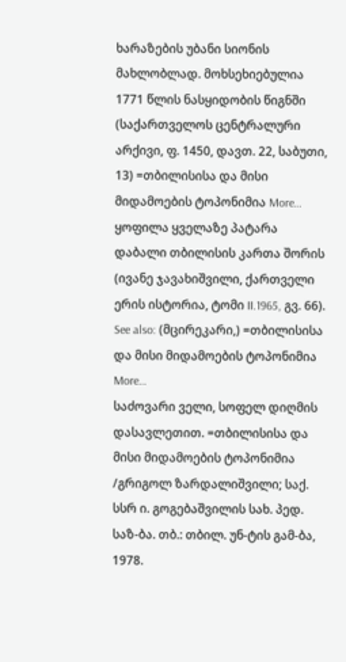ხარაზების უბანი სიონის მახლობლად. მოხსეხიებულია 1771 წლის ნასყიდობის წიგნში (საქართველოს ცენტრალური არქივი, ფ. 1450, დავთ. 22, საბუთი, 13) =თბილისისა და მისი მიდამოების ტოპონიმია More…
ყოფილა ყველაზე პატარა დაბალი თბილისის კართა შორის (ივანე ჯავახიშვილი, ქართველი ერის ისტორია, ტომი II.1965, გვ. 66). See also: (მცირეკარი,) =თბილისისა და მისი მიდამოების ტოპონიმია More…
საძოვარი ველი, სოფელ დიღმის დასავლეთით. =თბილისისა და მისი მიდამოების ტოპონიმია /გრიგოლ ზარდალიშვილი; საქ. სსრ ი. გოგებაშვილის სახ. პედ. საზ-ბა. თბ.: თბილ. უნ-ტის გამ-ბა, 1978.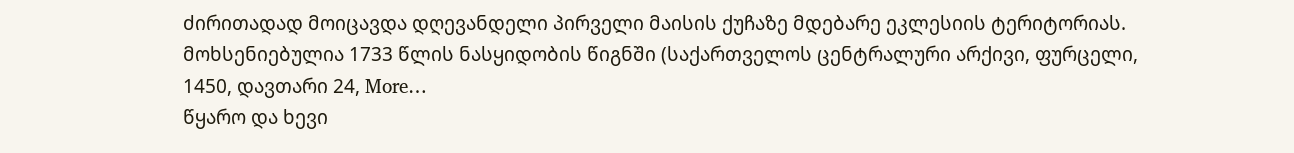ძირითადად მოიცავდა დღევანდელი პირველი მაისის ქუჩაზე მდებარე ეკლესიის ტერიტორიას. მოხსენიებულია 1733 წლის ნასყიდობის წიგნში (საქართველოს ცენტრალური არქივი, ფურცელი, 1450, დავთარი 24, More…
წყარო და ხევი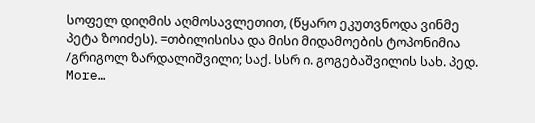სოფელ დიღმის აღმოსავლეთით, (წყარო ეკუთვნოდა ვინმე პეტა ზოიძეს). =თბილისისა და მისი მიდამოების ტოპონიმია /გრიგოლ ზარდალიშვილი; საქ. სსრ ი. გოგებაშვილის სახ. პედ. More…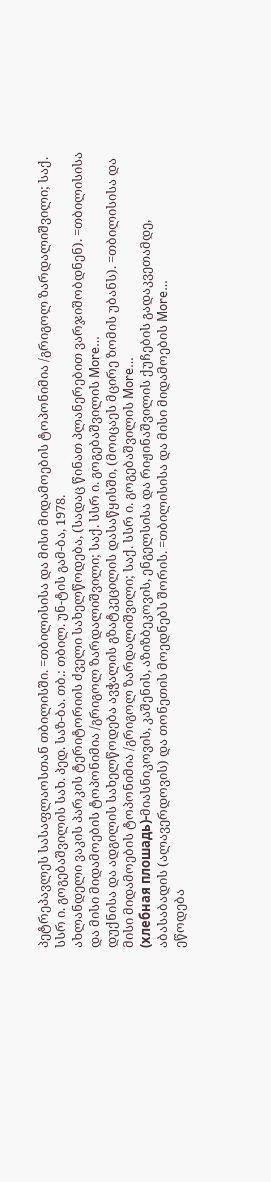პეტრეპავლეს სასაფლაოსთან თბილისში. =თბილისისა და მისი მიდამოების ტოპონიმია /გრიგოლ ზარდალიშვილი; საქ. სსრ ი. გოგებაშვილის სახ. პედ. საზ-ბა. თბ.: თბილ. უნ-ტის გამ-ბა, 1978.
ახლანდელი ვაკის პარკის ტერიტორიის ძველი სახელწოდება, (სადაც წინათ პლანერებით ვარჯიშობდნენ). =თბილისისა და მისი მიდამოების ტოპონიმია /გრიგოლ ზარდალიშვილი; საქ. სსრ ი. გოგებაშვილის More…
დუქნისა და ადგილის სახელწოდება ავჭალის გზატკეცილის დასაწყისში, (მოიცაეს მცირე ზომის უბანს). =თბილისისა და მისი მიდამოების ტოპონიმია /გრიგოლ ზარდალიშვილი; საქ. სსრ ი. გოგებაშვილის More…
(хлебная плошадь)-მიასნიკოვის, კაშენის, აზიზბეკოვის, ენგელსისა და რიჟინაშვილის ქუჩების გადაკვეთამდე, აბასაბადის (ალავერდოვის) და თონეთის მოედნებს შორის. =თბილისისა და მისი მიდამოების More…
ეწოდება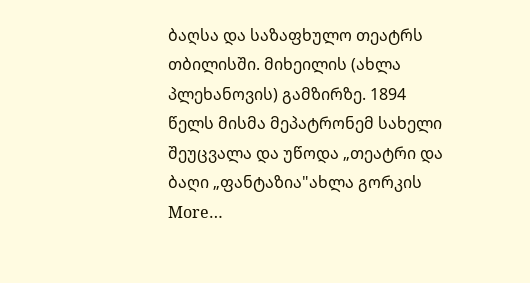ბაღსა და საზაფხულო თეატრს თბილისში. მიხეილის (ახლა პლეხანოვის) გამზირზე. 1894 წელს მისმა მეპატრონემ სახელი შეუცვალა და უწოდა „თეატრი და ბაღი „ფანტაზია"ახლა გორკის More…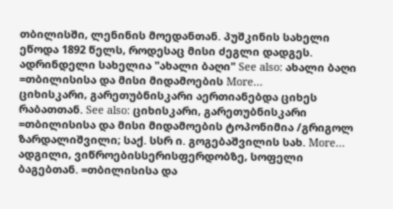თბილისში, ლენინის მოედანთან. პუშკინის სახელი ეწოდა 1892 წელს, როდესაც მისი ძეგლი დადგეს. ადრინდელი სახელია "ახალი ბაღი" See also: ახალი ბაღი =თბილისისა და მისი მიდამოების More…
ციხისკარი, გარეთუბნისკარი აერთიანებდა ციხეს რაბათთან. See also: ციხისკარი, გარეთუბნისკარი =თბილისისა და მისი მიდამოების ტოპონიმია /გრიგოლ ზარდალიშვილი; საქ. სსრ ი. გოგებაშვილის სახ. More…
ადგილი, ვიწროებისსერისფერდობზე, სოფელი ბაგებთან. =თბილისისა და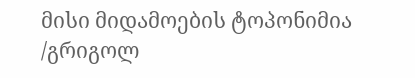მისი მიდამოების ტოპონიმია /გრიგოლ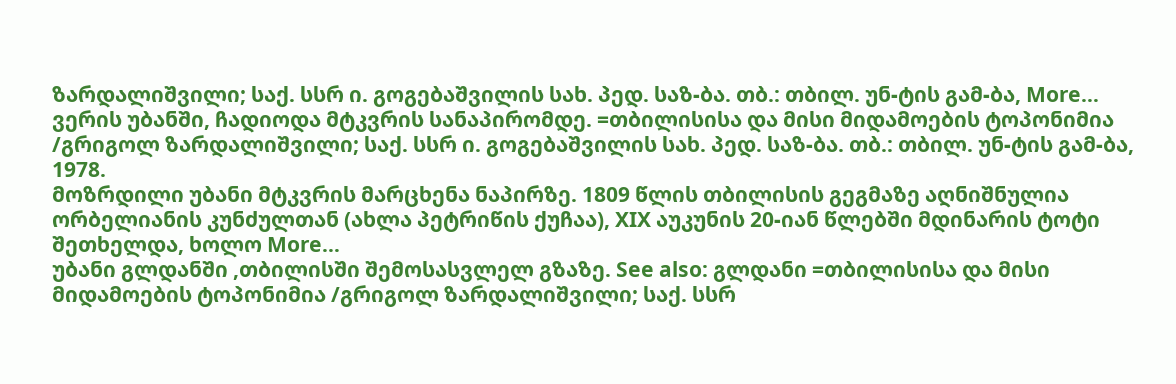ზარდალიშვილი; საქ. სსრ ი. გოგებაშვილის სახ. პედ. საზ-ბა. თბ.: თბილ. უნ-ტის გამ-ბა, More…
ვერის უბანში, ჩადიოდა მტკვრის სანაპირომდე. =თბილისისა და მისი მიდამოების ტოპონიმია /გრიგოლ ზარდალიშვილი; საქ. სსრ ი. გოგებაშვილის სახ. პედ. საზ-ბა. თბ.: თბილ. უნ-ტის გამ-ბა, 1978.
მოზრდილი უბანი მტკვრის მარცხენა ნაპირზე. 1809 წლის თბილისის გეგმაზე აღნიშნულია ორბელიანის კუნძულთან (ახლა პეტრიწის ქუჩაა), XIX აუკუნის 20-იან წლებში მდინარის ტოტი შეთხელდა, ხოლო More…
უბანი გლდანში ,თბილისში შემოსასვლელ გზაზე. See also: გლდანი =თბილისისა და მისი მიდამოების ტოპონიმია /გრიგოლ ზარდალიშვილი; საქ. სსრ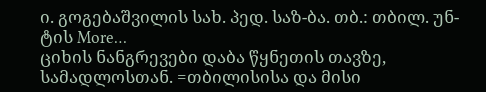ი. გოგებაშვილის სახ. პედ. საზ-ბა. თბ.: თბილ. უნ-ტის More…
ციხის ნანგრევები დაბა წყნეთის თავზე, სამადლოსთან. =თბილისისა და მისი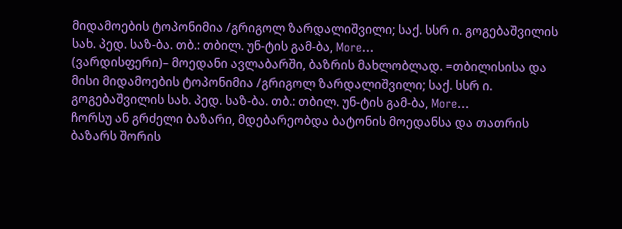მიდამოების ტოპონიმია /გრიგოლ ზარდალიშვილი; საქ. სსრ ი. გოგებაშვილის სახ. პედ. საზ-ბა. თბ.: თბილ. უნ-ტის გამ-ბა, More…
(ვარდისფერი)– მოედანი ავლაბარში, ბაზრის მახლობლად. =თბილისისა და მისი მიდამოების ტოპონიმია /გრიგოლ ზარდალიშვილი; საქ. სსრ ი. გოგებაშვილის სახ. პედ. საზ-ბა. თბ.: თბილ. უნ-ტის გამ-ბა, More…
ჩორსუ ან გრძელი ბაზარი, მდებარეობდა ბატონის მოედანსა და თათრის ბაზარს შორის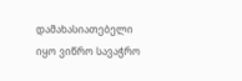დამახასიათებელი იყო ვიწრო სავაჭრო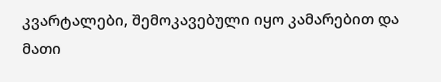კვარტალები, შემოკავებული იყო კამარებით და მათი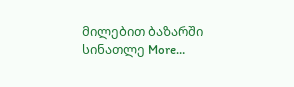მილებით ბაზარში სინათლე More…